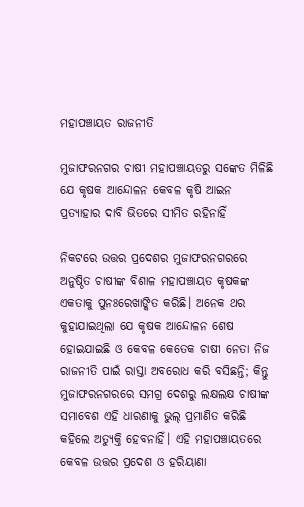ମହାପଞ୍ଚାୟତ ରାଜନୀତି

ମୁଜାଫରନଗର ଚାଷୀ ମହାପଞ୍ଚାୟତରୁ ସଙ୍କେତ ମିଳିଛି ଯେ କୃଷକ ଆନ୍ଦୋଳନ କେବଳ କୃଷି ଆଇନ ପ୍ରତ୍ୟାହାର ଦାବି ଭିତରେ ସୀମିତ ରହିନାହିଁ

ନିକଟରେ ଉତ୍ତର ପ୍ରଦେଶର ମୁଜାଫରନଗରରେ ଅନୁଷ୍ଠିତ ଚାଷୀଙ୍କ ବିଶାଳ ମହାପଞ୍ଚାୟତ କୃଷକଙ୍କ ଏକତାକୁ ପୁନଃରେଖାଙ୍କିତ କରିଛି। ଅନେକ ଥର କୁହାଯାଇଥିଲା ଯେ କୃଷକ ଆନ୍ଦୋଳନ ଶେଷ ହୋଇଯାଇଛି ଓ କେବଳ କେତେକ ଚାଷୀ ନେତା ନିଜ ରାଜନୀତି ପାଇଁ ରାସ୍ତା ଅବରୋଧ କରି ବସିଛନ୍ତି; କିନ୍ତୁ ମୁଜାଫରନଗରରେ ସମଗ୍ର ଦେଶରୁ ଲକ୍ଷଲକ୍ଷ ଚାଷୀଙ୍କ ସମାବେଶ ଏହି ଧାରଣାକୁ ଭୁଲ୍‌ ପ୍ରମାଣିତ କରିଛି କହିଲେ ଅତ୍ୟୁକ୍ତି ହେବନାହିଁ। ଏହି ମହାପଞ୍ଚାୟତରେ କେବଳ ଉତ୍ତର ପ୍ରଦେଶ ଓ ହରିୟାଣା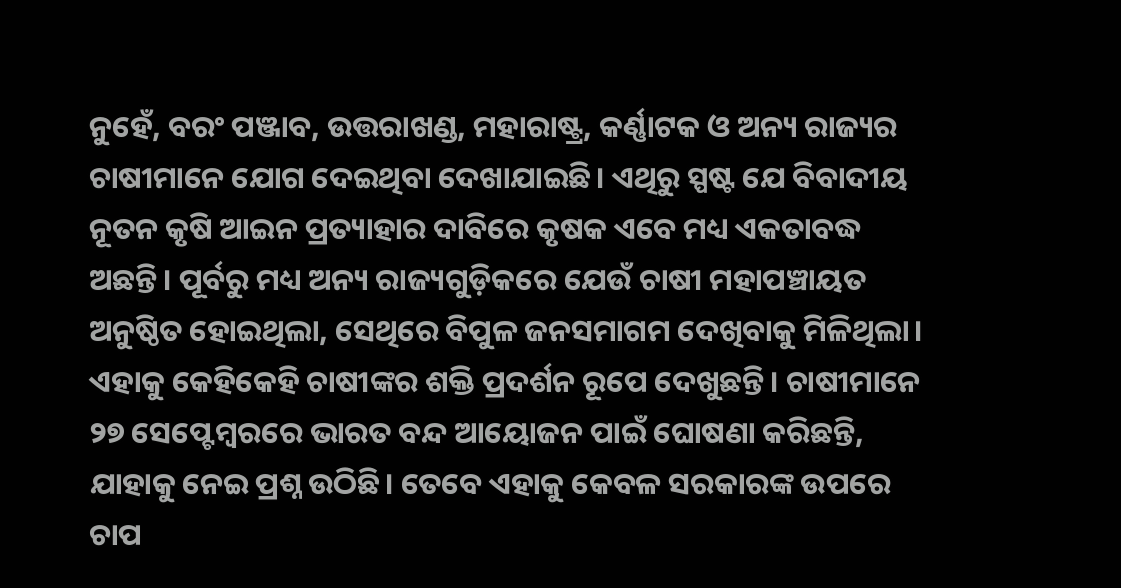ନୁହେଁ, ବରଂ ପଞ୍ଜାବ, ଉତ୍ତରାଖଣ୍ଡ, ମହାରାଷ୍ଟ୍ର, କର୍ଣ୍ଣାଟକ ଓ ଅନ୍ୟ ରାଜ୍ୟର ଚାଷୀମାନେ ଯୋଗ ଦେଇଥିବା ଦେଖାଯାଇଛି। ଏଥିରୁ ସ୍ପଷ୍ଟ ଯେ ବିବାଦୀୟ ନୂତନ କୃଷି ଆଇନ ପ୍ରତ୍ୟାହାର ଦାବିରେ କୃଷକ ଏବେ ମଧ୍ୟ ଏକତାବଦ୍ଧ ଅଛନ୍ତି। ପୂର୍ବରୁ ମଧ୍ୟ ଅନ୍ୟ ରାଜ୍ୟଗୁଡ଼ିକରେ ଯେଉଁ ଚାଷୀ ମହାପଞ୍ଚାୟତ ଅନୁଷ୍ଠିତ ହୋଇଥିଲା, ସେଥିରେ ବିପୁଳ ଜନସମାଗମ ଦେଖିବାକୁ ମିଳିଥିଲା। ଏହାକୁ କେହିକେହି ଚାଷୀଙ୍କର ଶକ୍ତି ପ୍ରଦର୍ଶନ ରୂପେ ଦେଖୁଛନ୍ତି। ଚାଷୀମାନେ ୨୭ ସେପ୍ଟେମ୍ବରରେ ଭାରତ ବନ୍ଦ ଆୟୋଜନ ପାଇଁ ଘୋଷଣା କରିଛନ୍ତି, ଯାହାକୁ ନେଇ ପ୍ରଶ୍ନ ଉଠିଛି। ତେବେ ଏହାକୁ କେବଳ ସରକାରଙ୍କ ଉପରେ ଚାପ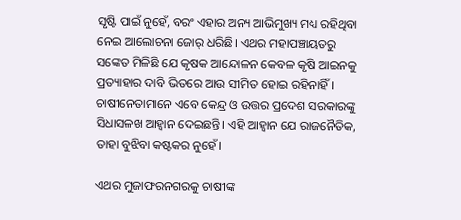ସୃଷ୍ଟି ପାଇଁ ନୁହେଁ, ବରଂ ଏହାର ଅନ୍ୟ ଆଭିମୁଖ୍ୟ ମଧ୍ୟ ରହିଥିବା ନେଇ ଆଲୋଚନା ଜୋର୍‌ ଧରିଛି। ଏଥର ମହାପଞ୍ଚାୟତରୁ ସଙ୍କେତ ମିଳିଛି ଯେ କୃଷକ ଆନ୍ଦୋଳନ କେବଳ କୃଷି ଆଇନକୁ ପ୍ରତ୍ୟାହାର ଦାବି ଭିତରେ ଆଉ ସୀମିତ ହୋଇ ରହିନାହିଁ। ଚାଷୀନେତାମାନେ ଏବେ କେନ୍ଦ୍ର ଓ ଉତ୍ତର ପ୍ରଦେଶ ସରକାରଙ୍କୁ ସିଧାସଳଖ ଆହ୍ବାନ ଦେଇଛନ୍ତି। ଏହି ଆହ୍ବାନ ଯେ ରାଜନୈତିକ, ତାହା ବୁଝିବା କଷ୍ଟକର ନୁହେଁ।

ଏଥର ମୁଜାଫରନଗରକୁ ଚାଷୀଙ୍କ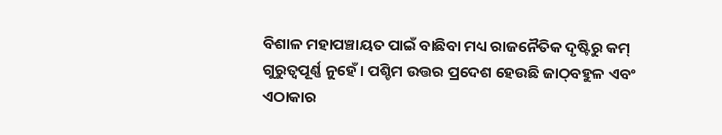ବିଶାଳ ମହାପଞ୍ଚାୟତ ପାଇଁ ବାଛିବା ମଧ୍ୟ ରାଜନୈତିକ ଦୃଷ୍ଟିରୁ କମ୍‌ ଗୁରୁତ୍ବପୂର୍ଣ୍ଣ ନୁହେଁ। ପଶ୍ଚିମ ଉତ୍ତର ପ୍ରଦେଶ ହେଉଛି ଜାଠ୍‌ବହୁଳ ଏବଂ ଏଠାକାର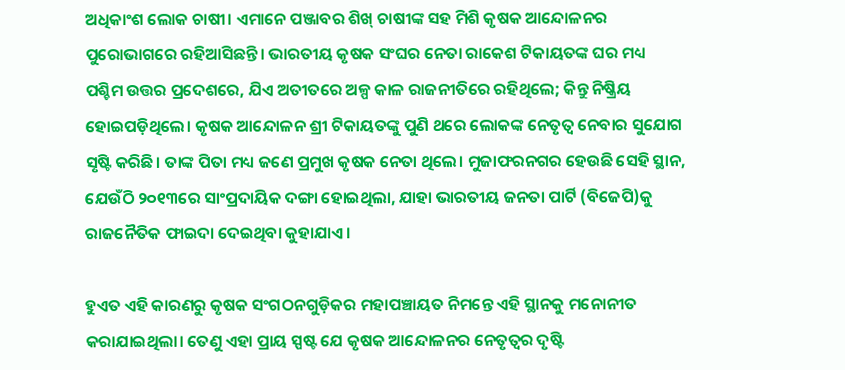ଅଧିକାଂଶ ଲୋକ ଚାଷୀ। ଏମାନେ ପଞ୍ଜାବର ଶିଖ୍‌ ଚାଷୀଙ୍କ ସହ ମିଶି କୃଷକ ଆନ୍ଦୋଳନର ପୁରୋଭାଗରେ ରହିଆସିଛନ୍ତି। ଭାରତୀୟ କୃଷକ ସଂଘର ନେତା ରାକେଶ ଟିକାୟତଙ୍କ ଘର ମଧ୍ୟ ପଶ୍ଚିମ ଉତ୍ତର ପ୍ରଦେଶରେ, ଯିଏ ଅତୀତରେ ଅଳ୍ପ କାଳ ରାଜନୀତିରେ ରହିଥିଲେ; କିନ୍ତୁ ନିଷ୍କ୍ରିୟ ହୋଇପଡ଼ିଥିଲେ। କୃଷକ ଆନ୍ଦୋଳନ ଶ୍ରୀ ଟିକାୟତଙ୍କୁ ପୁଣି ଥରେ ଲୋକଙ୍କ ନେତୃତ୍ବ ନେବାର ସୁଯୋଗ ସୃଷ୍ଟି କରିଛି। ତାଙ୍କ ପିତା ମଧ୍ୟ ଜଣେ ପ୍ରମୁଖ କୃଷକ ନେତା ଥିଲେ। ମୁଜାଫରନଗର ହେଉଛି ସେହି ସ୍ଥାନ, ଯେଉଁଠି ୨୦୧୩ରେ ସାଂପ୍ରଦାୟିକ ଦଙ୍ଗା ହୋଇଥିଲା, ଯାହା ଭାରତୀୟ ଜନତା ପାର୍ଟି (ବିଜେପି)କୁ ରାଜନୈତିକ ଫାଇଦା ଦେଇଥିବା କୁହାଯାଏ।

ହୁଏତ ଏହି କାରଣରୁ କୃଷକ ସଂଗଠନଗୁଡ଼ିକର ମହାପଞ୍ଚାୟତ ନିମନ୍ତେ ଏହି ସ୍ଥାନକୁ ମନୋନୀତ କରାଯାଇଥିଲା। ତେଣୁ ଏହା ପ୍ରାୟ ସ୍ପଷ୍ଟ ଯେ କୃଷକ ଆନ୍ଦୋଳନର ନେତୃତ୍ବର ଦୃଷ୍ଟି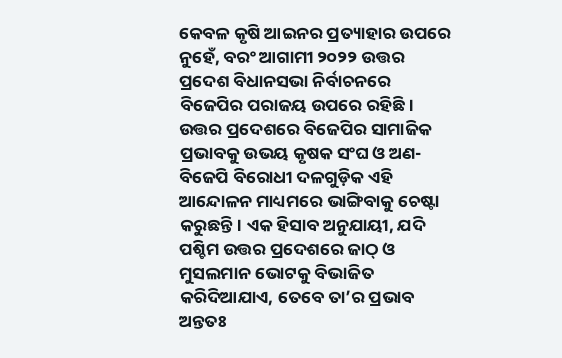କେବଳ କୃଷି ଆଇନର ପ୍ରତ୍ୟାହାର ଉପରେ ନୁହେଁ, ବରଂ ଆଗାମୀ ୨୦୨୨ ଉତ୍ତର ପ୍ରଦେଶ ବିଧାନସଭା ନିର୍ବାଚନରେ ବିଜେପିର ପରାଜୟ ଉପରେ ରହିଛି। ଉତ୍ତର ପ୍ରଦେଶରେ ବିଜେପିର ସାମାଜିକ ପ୍ରଭାବକୁ ଉଭୟ କୃଷକ ସଂଘ ଓ ଅଣ-ବିଜେପି ବିରୋଧୀ ଦଳଗୁଡ଼ିକ ଏହି ଆନ୍ଦୋଳନ ମାଧ୍ୟମରେ ଭାଙ୍ଗିବାକୁ ଚେଷ୍ଟା କରୁଛନ୍ତି। ଏକ ହିସାବ ଅନୁଯାୟୀ, ଯଦି ପଶ୍ଚିମ ଉତ୍ତର ପ୍ରଦେଶରେ ଜାଠ୍‌ ଓ ମୁସଲମାନ ଭୋଟକୁ ବିଭାଜିତ କରିଦିଆଯାଏ, ତେବେ ତା’ର ପ୍ରଭାବ ଅନ୍ତତଃ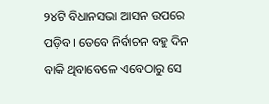୨୪ଟି ବିଧାନସଭା ଆସନ ଉପରେ ପଡ଼ିବ। ତେବେ ନିର୍ବାଚନ ବହୁ ଦିନ ବାକି ଥିବାବେଳେ ଏବେଠାରୁ ସେ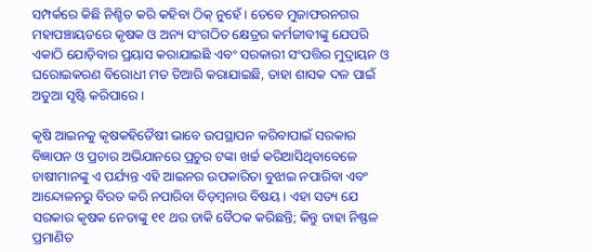ସମ୍ପର୍କରେ କିଛି ନିଶ୍ଚିତ କରି କହିବା ଠିକ୍‌ ନୁହେଁ। ତେବେ ମୁଜାଫରନଗର ମହାପଞ୍ଚାୟତରେ କୃଷକ ଓ ଅନ୍ୟ ସଂଗଠିତ କ୍ଷେତ୍ରର କର୍ମଜୀବୀଙ୍କୁ ଯେପରି ଏକାଠି ଯୋଡ଼ିବାର ପ୍ରୟାସ କରାଯାଇଛି ଏବଂ ସରକାରୀ ସଂପତ୍ତିର ମୁଦ୍ରାୟନ ଓ ଘରୋଇକରଣ ବିରୋଧୀ ମତ ତିଆରି କରାଯାଇଛି, ତାହା ଶାସକ ଦଳ ପାଇଁ ଅଡୁଆ ସୃଷ୍ଟି କରିପାରେ।

କୃଷି ଆଇନକୁ କୃଷକହିତୈଷୀ ଭାବେ ଉପସ୍ଥାପନ କରିବାପାଇଁ ସରକାର ବିଜ୍ଞାପନ ଓ ପ୍ରଚାର ଅଭିଯାନରେ ପ୍ରଚୁର ଟଙ୍କା ଖର୍ଚ୍ଚ କରିଆସିଥିବାବେଳେ ଚାଷୀମାନଙ୍କୁ ଏ ପର୍ଯ୍ୟନ୍ତ ଏହି ଆଇନର ଉପକାରିତା ବୁଝାଇ ନପାରିବା ଏବଂ ଆନ୍ଦୋଳନରୁ ବିରତ କରି ନପାରିବା ବିଡ଼ମ୍ବନାର ବିଷୟ। ଏହା ସତ୍ୟ ଯେ ସରକାର କୃଷକ ନେତାଙ୍କୁ ୧୧ ଥର ଡାକି ବୈଠକ କରିଛନ୍ତି; କିନ୍ତୁ ତାହା ନିଷ୍ଫଳ ପ୍ରମାଣିତ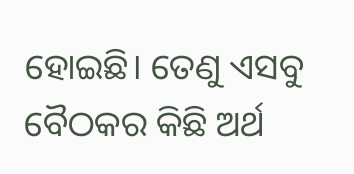ହୋଇଛି। ତେଣୁ ଏସବୁ ବୈଠକର କିଛି ଅର୍ଥ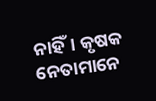ନାହିଁ। କୃଷକ ନେତାମାନେ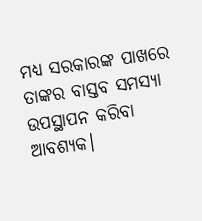ମଧ୍ୟ ସରକାରଙ୍କ ପାଖରେ ତାଙ୍କର ବାସ୍ତବ ସମସ୍ୟା ଉପସ୍ଥାପନ କରିବା ଆବଶ୍ୟକ।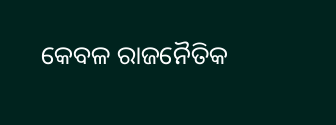କେବଳ ରାଜନୈତିକ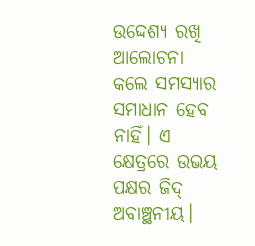ଉଦ୍ଦେଶ୍ୟ ରଖି ଆଲୋଚନା କଲେ ସମସ୍ୟାର ସମାଧାନ ହେବ ନାହିଁ। ଏ କ୍ଷେତ୍ରରେ ଉଭୟ ପକ୍ଷର ଜିଦ୍‌ ଅବାଞ୍ଛନୀୟ।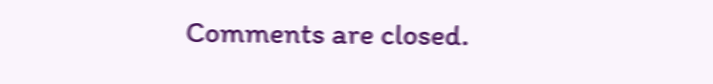Comments are closed.